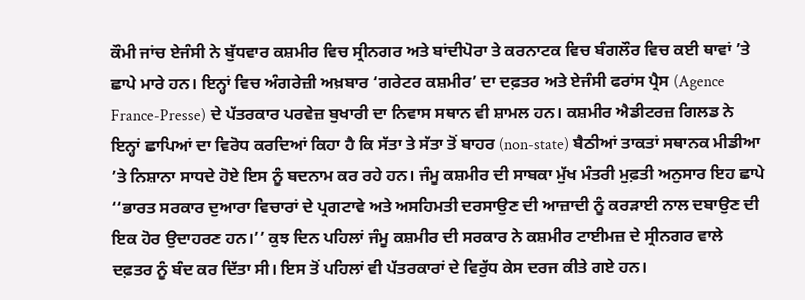ਕੌਮੀ ਜਾਂਚ ਏਜੰਸੀ ਨੇ ਬੁੱਧਵਾਰ ਕਸ਼ਮੀਰ ਵਿਚ ਸ੍ਰੀਨਗਰ ਅਤੇ ਬਾਂਦੀਪੋਰਾ ਤੇ ਕਰਨਾਟਕ ਵਿਚ ਬੰਗਲੌਰ ਵਿਚ ਕਈ ਥਾਵਾਂ ’ਤੇ ਛਾਪੇ ਮਾਰੇ ਹਨ। ਇਨ੍ਹਾਂ ਵਿਚ ਅੰਗਰੇਜ਼ੀ ਅਖ਼ਬਾਰ ‘ਗਰੇਟਰ ਕਸ਼ਮੀਰ’ ਦਾ ਦਫ਼ਤਰ ਅਤੇ ਏਜੰਸੀ ਫਰਾਂਸ ਪ੍ਰੈਸ (Agence France-Presse) ਦੇ ਪੱਤਰਕਾਰ ਪਰਵੇਜ਼ ਬੁਖਾਰੀ ਦਾ ਨਿਵਾਸ ਸਥਾਨ ਵੀ ਸ਼ਾਮਲ ਹਨ। ਕਸ਼ਮੀਰ ਐਡੀਟਰਜ਼ ਗਿਲਡ ਨੇ ਇਨ੍ਹਾਂ ਛਾਪਿਆਂ ਦਾ ਵਿਰੋਧ ਕਰਦਿਆਂ ਕਿਹਾ ਹੈ ਕਿ ਸੱਤਾ ਤੇ ਸੱਤਾ ਤੋਂ ਬਾਹਰ (non-state) ਬੈਠੀਆਂ ਤਾਕਤਾਂ ਸਥਾਨਕ ਮੀਡੀਆ ’ਤੇ ਨਿਸ਼ਾਨਾ ਸਾਧਦੇ ਹੋਏ ਇਸ ਨੂੰ ਬਦਨਾਮ ਕਰ ਰਹੇ ਹਨ। ਜੰਮੂ ਕਸ਼ਮੀਰ ਦੀ ਸਾਬਕਾ ਮੁੱਖ ਮੰਤਰੀ ਮੁਫ਼ਤੀ ਅਨੁਸਾਰ ਇਹ ਛਾਪੇ ‘‘ਭਾਰਤ ਸਰਕਾਰ ਦੁਆਰਾ ਵਿਚਾਰਾਂ ਦੇ ਪ੍ਰਗਟਾਵੇ ਅਤੇ ਅਸਹਿਮਤੀ ਦਰਸਾਉਣ ਦੀ ਆਜ਼ਾਦੀ ਨੂੰ ਕਰੜਾਈ ਨਾਲ ਦਬਾਉਣ ਦੀ ਇਕ ਹੋਰ ਉਦਾਹਰਣ ਹਨ।’’ ਕੁਝ ਦਿਨ ਪਹਿਲਾਂ ਜੰਮੂ ਕਸ਼ਮੀਰ ਦੀ ਸਰਕਾਰ ਨੇ ਕਸ਼ਮੀਰ ਟਾਈਮਜ਼ ਦੇ ਸ੍ਰੀਨਗਰ ਵਾਲੇ ਦਫ਼ਤਰ ਨੂੰ ਬੰਦ ਕਰ ਦਿੱਤਾ ਸੀ। ਇਸ ਤੋਂ ਪਹਿਲਾਂ ਵੀ ਪੱਤਰਕਾਰਾਂ ਦੇ ਵਿਰੁੱਧ ਕੇਸ ਦਰਜ ਕੀਤੇ ਗਏ ਹਨ।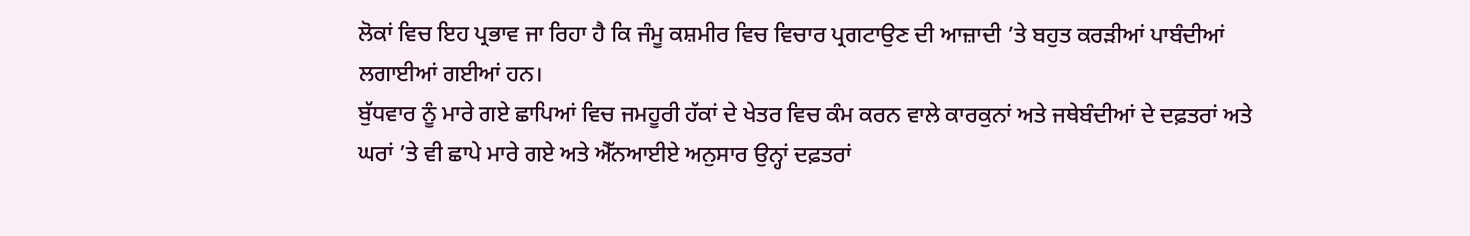ਲੋਕਾਂ ਵਿਚ ਇਹ ਪ੍ਰਭਾਵ ਜਾ ਰਿਹਾ ਹੈ ਕਿ ਜੰਮੂ ਕਸ਼ਮੀਰ ਵਿਚ ਵਿਚਾਰ ਪ੍ਰਗਟਾਉਣ ਦੀ ਆਜ਼ਾਦੀ ’ਤੇ ਬਹੁਤ ਕਰੜੀਆਂ ਪਾਬੰਦੀਆਂ ਲਗਾਈਆਂ ਗਈਆਂ ਹਨ।
ਬੁੱਧਵਾਰ ਨੂੰ ਮਾਰੇ ਗਏ ਛਾਪਿਆਂ ਵਿਚ ਜਮਹੂਰੀ ਹੱਕਾਂ ਦੇ ਖੇਤਰ ਵਿਚ ਕੰਮ ਕਰਨ ਵਾਲੇ ਕਾਰਕੁਨਾਂ ਅਤੇ ਜਥੇਬੰਦੀਆਂ ਦੇ ਦਫ਼ਤਰਾਂ ਅਤੇ ਘਰਾਂ ’ਤੇ ਵੀ ਛਾਪੇ ਮਾਰੇ ਗਏ ਅਤੇ ਐੱਨਆਈਏ ਅਨੁਸਾਰ ਉਨ੍ਹਾਂ ਦਫ਼ਤਰਾਂ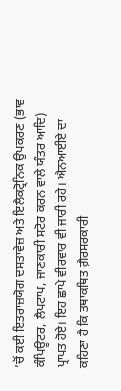’ਚੋਂ ਕਈ ਇਤਰਾਜ਼ਯੋਗ ਦਸਤਾਵੇਜ਼ ਅਤੇ ਇਲੈਕਟ੍ਰੋਨਿਕ ਉਪਕਰਣ (ਭਾਵ ਕੰਪਿਊਟਰ, ਲੈਪਟਾਪ, ਜਾਣਕਾਰੀ ਸਟੋਰ ਕਰਨ ਵਾਲੇ ਯੰਤਰ ਆਦਿ) ਪ੍ਰਾਪਤ ਹੋਏ। ਇਹ ਛਾਪੇ ਵੀਰਵਾਰ ਵੀ ਜਾਰੀ ਰਹੇ। ਐਨਆਈਏ ਦਾ ਕਹਿਣਾ ਹੈ ਕਿ ਤਥਾਕਥਿਤ ਗ਼ੈਰਸਰਕਾਰੀ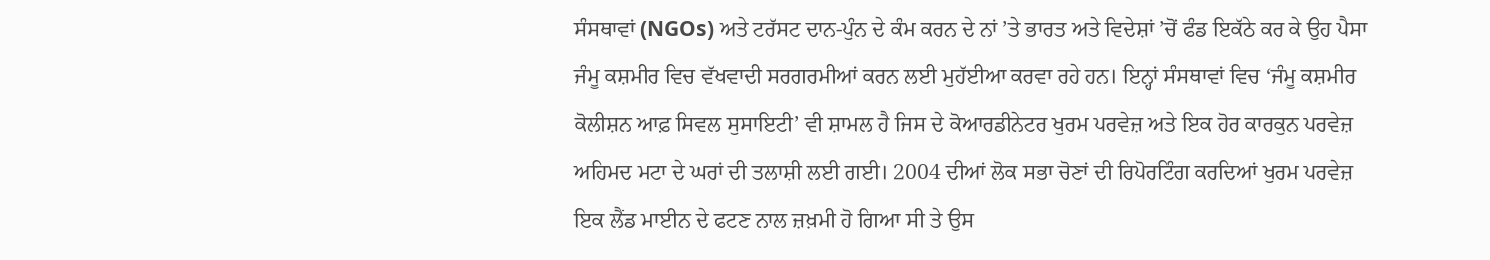ਸੰਸਥਾਵਾਂ (NGOs) ਅਤੇ ਟਰੱਸਟ ਦਾਨ-ਪੁੰਨ ਦੇ ਕੰਮ ਕਰਨ ਦੇ ਨਾਂ ’ਤੇ ਭਾਰਤ ਅਤੇ ਵਿਦੇਸ਼ਾਂ ’ਚੋਂ ਫੰਡ ਇਕੱਠੇ ਕਰ ਕੇ ਉਹ ਪੈਸਾ ਜੰਮੂ ਕਸ਼ਮੀਰ ਵਿਚ ਵੱਖਵਾਦੀ ਸਰਗਰਮੀਆਂ ਕਰਨ ਲਈ ਮੁਹੱਈਆ ਕਰਵਾ ਰਹੇ ਹਨ। ਇਨ੍ਹਾਂ ਸੰਸਥਾਵਾਂ ਵਿਚ ‘ਜੰਮੂ ਕਸ਼ਮੀਰ ਕੋਲੀਸ਼ਨ ਆਫ਼ ਸਿਵਲ ਸੁਸਾਇਟੀ’ ਵੀ ਸ਼ਾਮਲ ਹੈ ਜਿਸ ਦੇ ਕੋਆਰਡੀਨੇਟਰ ਖੁਰਮ ਪਰਵੇਜ਼ ਅਤੇ ਇਕ ਹੋਰ ਕਾਰਕੁਨ ਪਰਵੇਜ਼ ਅਹਿਮਦ ਮਟਾ ਦੇ ਘਰਾਂ ਦੀ ਤਲਾਸ਼ੀ ਲਈ ਗਈ। 2004 ਦੀਆਂ ਲੋਕ ਸਭਾ ਚੋਣਾਂ ਦੀ ਰਿਪੋਰਟਿੰਗ ਕਰਦਿਆਂ ਖੁਰਮ ਪਰਵੇਜ਼ ਇਕ ਲੈਂਡ ਮਾਈਨ ਦੇ ਫਟਣ ਨਾਲ ਜ਼ਖ਼ਮੀ ਹੋ ਗਿਆ ਸੀ ਤੇ ਉਸ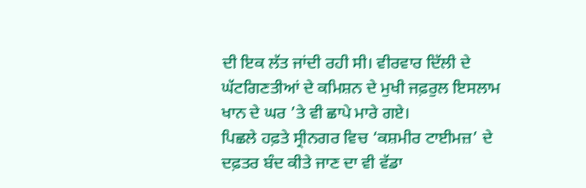ਦੀ ਇਕ ਲੱਤ ਜਾਂਦੀ ਰਹੀ ਸੀ। ਵੀਰਵਾਰ ਦਿੱਲੀ ਦੇ ਘੱਟਗਿਣਤੀਆਂ ਦੇ ਕਮਿਸ਼ਨ ਦੇ ਮੁਖੀ ਜਫ਼ਰੁਲ ਇਸਲਾਮ ਖਾਨ ਦੇ ਘਰ ’ਤੇ ਵੀ ਛਾਪੇ ਮਾਰੇ ਗਏ।
ਪਿਛਲੇ ਹਫ਼ਤੇ ਸ੍ਰੀਨਗਰ ਵਿਚ ‘ਕਸ਼ਮੀਰ ਟਾਈਮਜ਼’ ਦੇ ਦਫ਼ਤਰ ਬੰਦ ਕੀਤੇ ਜਾਣ ਦਾ ਵੀ ਵੱਡਾ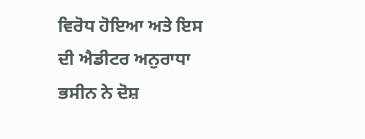ਵਿਰੋਧ ਹੋਇਆ ਅਤੇ ਇਸ ਦੀ ਐਡੀਟਰ ਅਨੁਰਾਧਾ ਭਸੀਨ ਨੇ ਦੋਸ਼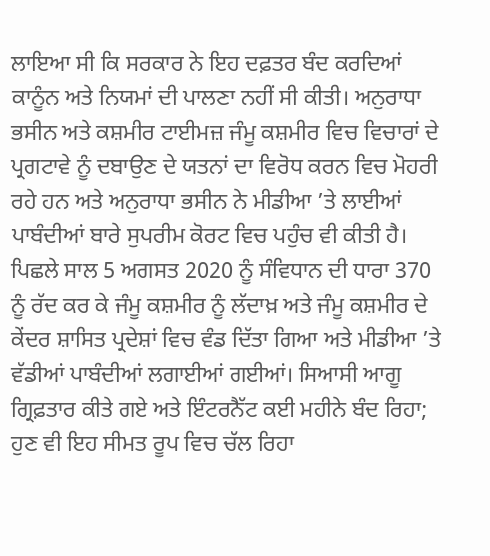ਲਾਇਆ ਸੀ ਕਿ ਸਰਕਾਰ ਨੇ ਇਹ ਦਫ਼ਤਰ ਬੰਦ ਕਰਦਿਆਂ ਕਾਨੂੰਨ ਅਤੇ ਨਿਯਮਾਂ ਦੀ ਪਾਲਣਾ ਨਹੀਂ ਸੀ ਕੀਤੀ। ਅਨੁਰਾਧਾ ਭਸੀਨ ਅਤੇ ਕਸ਼ਮੀਰ ਟਾਈਮਜ਼ ਜੰਮੂ ਕਸ਼ਮੀਰ ਵਿਚ ਵਿਚਾਰਾਂ ਦੇ ਪ੍ਰਗਟਾਵੇ ਨੂੰ ਦਬਾਉਣ ਦੇ ਯਤਨਾਂ ਦਾ ਵਿਰੋਧ ਕਰਨ ਵਿਚ ਮੋਹਰੀ ਰਹੇ ਹਨ ਅਤੇ ਅਨੁਰਾਧਾ ਭਸੀਨ ਨੇ ਮੀਡੀਆ ’ਤੇ ਲਾਈਆਂ ਪਾਬੰਦੀਆਂ ਬਾਰੇ ਸੁਪਰੀਮ ਕੋਰਟ ਵਿਚ ਪਹੁੰਚ ਵੀ ਕੀਤੀ ਹੈ। ਪਿਛਲੇ ਸਾਲ 5 ਅਗਸਤ 2020 ਨੂੰ ਸੰਵਿਧਾਨ ਦੀ ਧਾਰਾ 370 ਨੂੰ ਰੱਦ ਕਰ ਕੇ ਜੰਮੂ ਕਸ਼ਮੀਰ ਨੂੰ ਲੱਦਾਖ਼ ਅਤੇ ਜੰਮੂ ਕਸ਼ਮੀਰ ਦੇ ਕੇਂਦਰ ਸ਼ਾਸਿਤ ਪ੍ਰਦੇਸ਼ਾਂ ਵਿਚ ਵੰਡ ਦਿੱਤਾ ਗਿਆ ਅਤੇ ਮੀਡੀਆ ’ਤੇ ਵੱਡੀਆਂ ਪਾਬੰਦੀਆਂ ਲਗਾਈਆਂ ਗਈਆਂ। ਸਿਆਸੀ ਆਗੂ ਗ੍ਰਿਫ਼ਤਾਰ ਕੀਤੇ ਗਏ ਅਤੇ ਇੰਟਰਨੈੱਟ ਕਈ ਮਹੀਨੇ ਬੰਦ ਰਿਹਾ; ਹੁਣ ਵੀ ਇਹ ਸੀਮਤ ਰੂਪ ਵਿਚ ਚੱਲ ਰਿਹਾ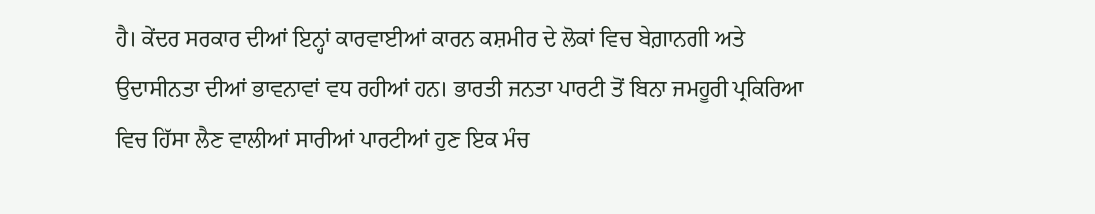ਹੈ। ਕੇਂਦਰ ਸਰਕਾਰ ਦੀਆਂ ਇਨ੍ਹਾਂ ਕਾਰਵਾਈਆਂ ਕਾਰਨ ਕਸ਼ਮੀਰ ਦੇ ਲੋਕਾਂ ਵਿਚ ਬੇਗ਼ਾਨਗੀ ਅਤੇ ਉਦਾਸੀਨਤਾ ਦੀਆਂ ਭਾਵਨਾਵਾਂ ਵਧ ਰਹੀਆਂ ਹਨ। ਭਾਰਤੀ ਜਨਤਾ ਪਾਰਟੀ ਤੋਂ ਬਿਨਾ ਜਮਹੂਰੀ ਪ੍ਰਕਿਰਿਆ ਵਿਚ ਹਿੱਸਾ ਲੈਣ ਵਾਲੀਆਂ ਸਾਰੀਆਂ ਪਾਰਟੀਆਂ ਹੁਣ ਇਕ ਮੰਚ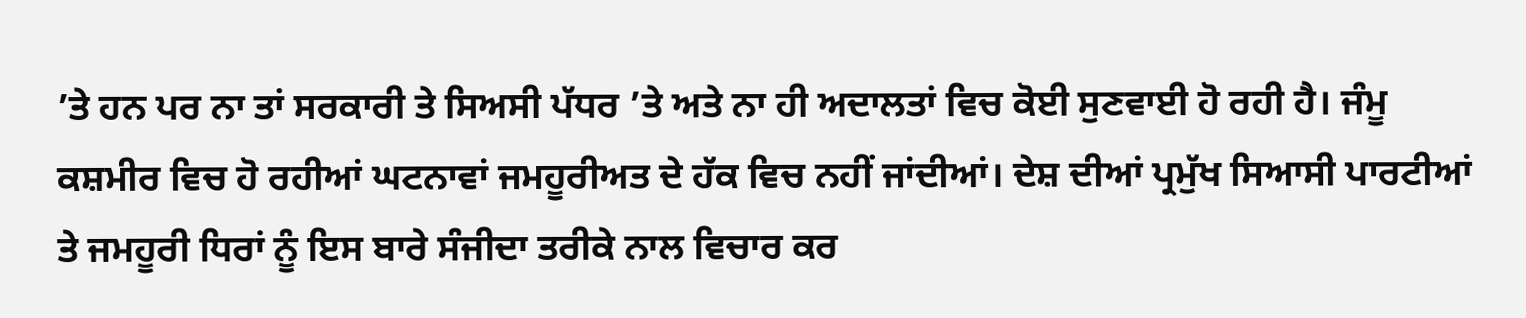’ਤੇ ਹਨ ਪਰ ਨਾ ਤਾਂ ਸਰਕਾਰੀ ਤੇ ਸਿਅਸੀ ਪੱਧਰ ’ਤੇ ਅਤੇ ਨਾ ਹੀ ਅਦਾਲਤਾਂ ਵਿਚ ਕੋਈ ਸੁਣਵਾਈ ਹੋ ਰਹੀ ਹੈ। ਜੰਮੂ ਕਸ਼ਮੀਰ ਵਿਚ ਹੋ ਰਹੀਆਂ ਘਟਨਾਵਾਂ ਜਮਹੂਰੀਅਤ ਦੇ ਹੱਕ ਵਿਚ ਨਹੀਂ ਜਾਂਦੀਆਂ। ਦੇਸ਼ ਦੀਆਂ ਪ੍ਰਮੁੱਖ ਸਿਆਸੀ ਪਾਰਟੀਆਂ ਤੇ ਜਮਹੂਰੀ ਧਿਰਾਂ ਨੂੰ ਇਸ ਬਾਰੇ ਸੰਜੀਦਾ ਤਰੀਕੇ ਨਾਲ ਵਿਚਾਰ ਕਰ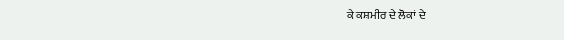ਕੇ ਕਸ਼ਮੀਰ ਦੇ ਲੋਕਾਂ ਦੇ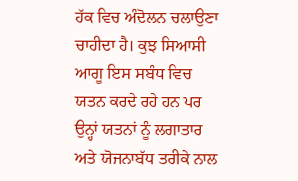ਹੱਕ ਵਿਚ ਅੰਦੋਲਨ ਚਲਾਉਣਾ ਚਾਹੀਦਾ ਹੈ। ਕੁਝ ਸਿਆਸੀ ਆਗੂ ਇਸ ਸਬੰਧ ਵਿਚ ਯਤਨ ਕਰਦੇ ਰਹੇ ਹਨ ਪਰ ਉਨ੍ਹਾਂ ਯਤਨਾਂ ਨੂੰ ਲਗਾਤਾਰ ਅਤੇ ਯੋਜਨਾਬੱਧ ਤਰੀਕੇ ਨਾਲ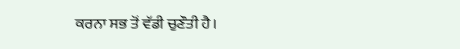ਕਰਨਾ ਸਭ ਤੋਂ ਵੱਡੀ ਚੁਣੌਤੀ ਹੈ।